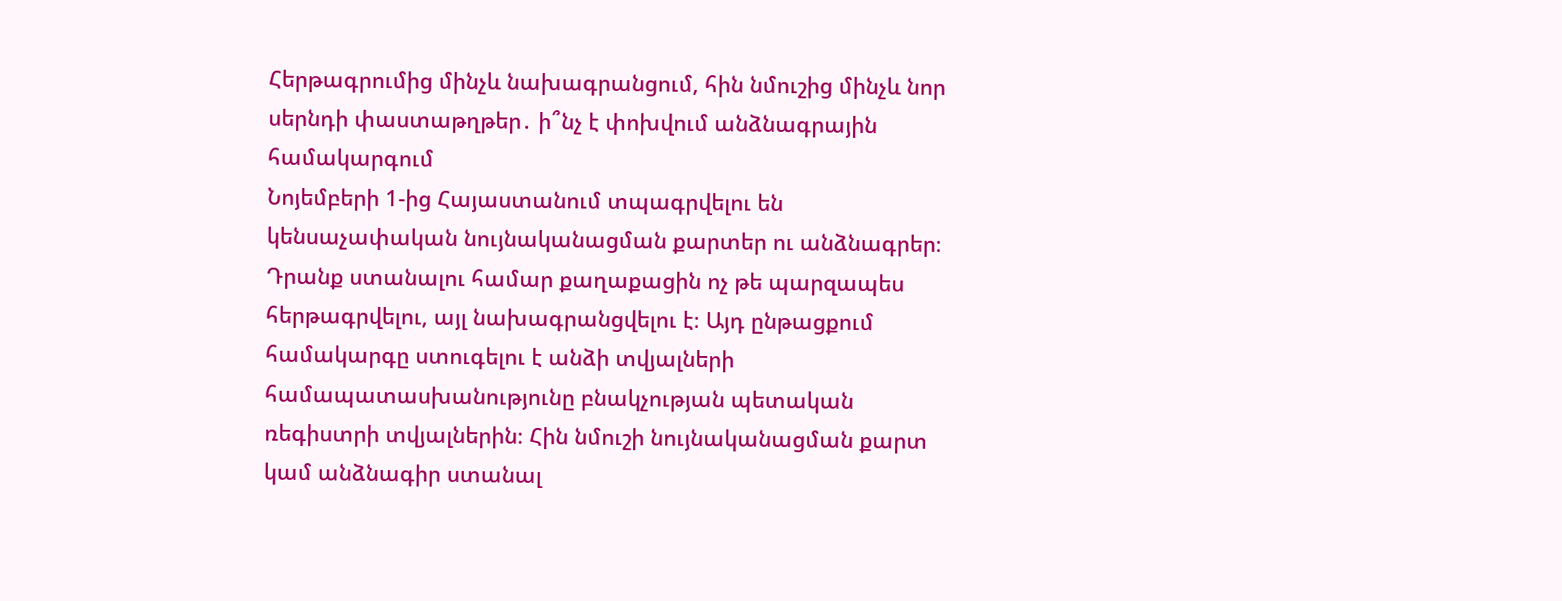Հերթագրումից մինչև նախագրանցում, հին նմուշից մինչև նոր սերնդի փաստաթղթեր․ ի՞նչ է փոխվում անձնագրային համակարգում
Նոյեմբերի 1-ից Հայաստանում տպագրվելու են կենսաչափական նույնականացման քարտեր ու անձնագրեր։ Դրանք ստանալու համար քաղաքացին ոչ թե պարզապես հերթագրվելու, այլ նախագրանցվելու է։ Այդ ընթացքում համակարգը ստուգելու է անձի տվյալների համապատասխանությունը բնակչության պետական ռեգիստրի տվյալներին։ Հին նմուշի նույնականացման քարտ կամ անձնագիր ստանալ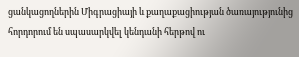ցանկացողներին Միգրացիայի և քաղաքացիության ծառայությունից հորդորում են սպասարկվել կենդանի հերթով ու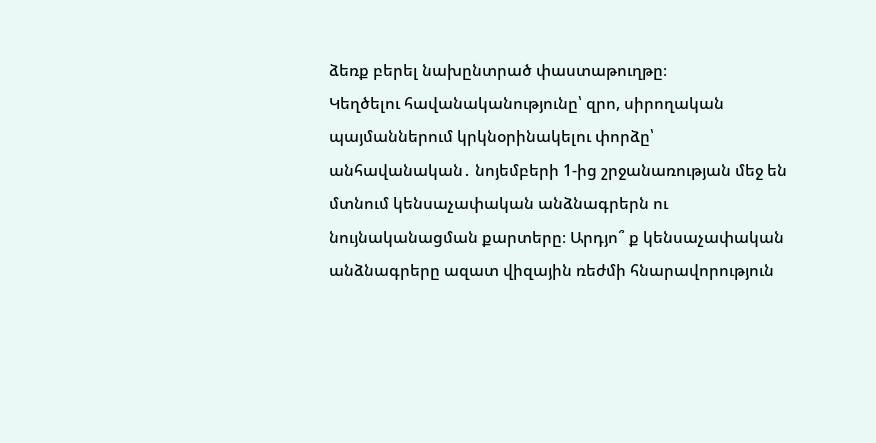ձեռք բերել նախընտրած փաստաթուղթը։
Կեղծելու հավանականությունը՝ զրո, սիրողական պայմաններում կրկնօրինակելու փորձը՝ անհավանական․ նոյեմբերի 1-ից շրջանառության մեջ են մտնում կենսաչափական անձնագրերն ու նույնականացման քարտերը։ Արդյո՞ ք կենսաչափական անձնագրերը ազատ վիզային ռեժմի հնարավորություն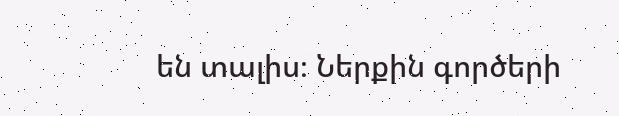են տալիս։ Ներքին գործերի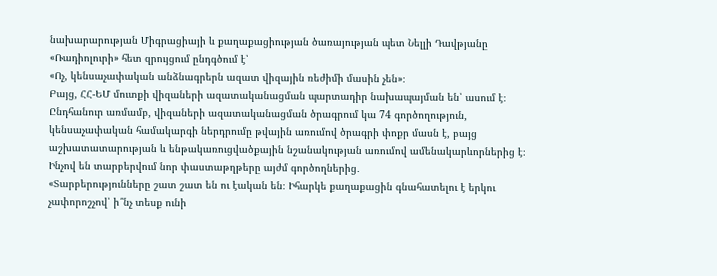նախարարության Միգրացիայի և քաղաքացիության ծառայության պետ Նելլի Դավթյանը «Ռադիոլուրի» հետ զրույցում ընդգծում է՝
«Ոչ, կենսաչափական անձնագրերն ազատ վիզային ռեժիմի մասին չեն»։
Բայց, ՀՀ-ԵՄ մուտքի վիզաների ազատականացման պարտադիր նախապայման են՝ ասում է։ Ընդհանուր առմամբ, վիզաների ազատականացման ծրագրում կա 74 գործողություն, կենսաչափական համակարգի ներդրումը թվային առումով ծրագրի փոքր մասն է, բայց աշխատատարության և ենթակառուցվածքային նշանակության առումով ամենակարևորներից է։ Ինչով են տարբերվում նոր փաստաթղթերը այժմ գործողներից․
«Տարբերությունները շատ շատ են ու էական են։ Իհարկե քաղաքացին գնահատելու է երկու չափորոշչով՝ ի՞նչ տեսք ունի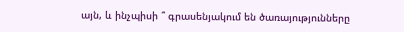այն, և ինչպիսի ՞ գրասենյակում են ծառայությունները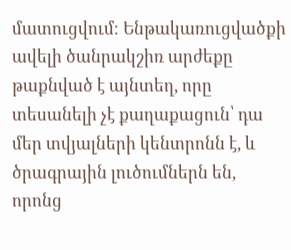մատուցվում։ Ենթակառուցվածքի ավելի ծանրակշիռ արժեքը թաքնված է այնտեղ, որը տեսանելի չէ քաղաքացուն՝ դա մեր տվյալների կենտրոնն է, և ծրագրային լուծումներն են, որոնց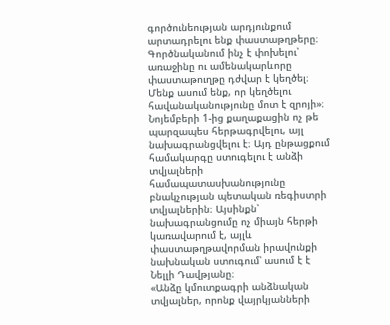գործունեության արդյունքում արտադրելու ենք փաստաթղթերը։ Գործնականում ինչ է փոխելու՝ առաջինը ու ամենակարևորը փաստաթուղթը դժվար է կեղծել։ Մենք ասում ենք, որ կեղծելու հավանականությունը մոտ է զրոյի»։
Նոյեմբերի 1-ից քաղաքացին ոչ թե պարզապես հերթագրվելու, այլ նախագրանցվելու է։ Այդ ընթացքում համակարգը ստուգելու է անձի տվյալների համապատասխանությունը բնակչության պետական ռեգիստրի տվյալներին։ Այսինքն՝ նախագրանցումը ոչ միայն հերթի կառավարում է, այլև փաստաթղթավորման իրավունքի նախնական ստուգում՝ ասում է է Նելլի Դավթյանը։
«Անձը կմուտքագրի անձնական տվյալներ, որոնք վայրկյանների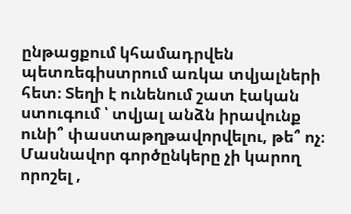ընթացքում կհամադրվեն պետռեգիստրում առկա տվյալների հետ։ Տեղի է ունենում շատ էական ստուգում ՝ տվյալ անձն իրավունք ունի՞ փաստաթղթավորվելու, թե՞ ոչ։ Մասնավոր գործընկերը չի կարող որոշել ,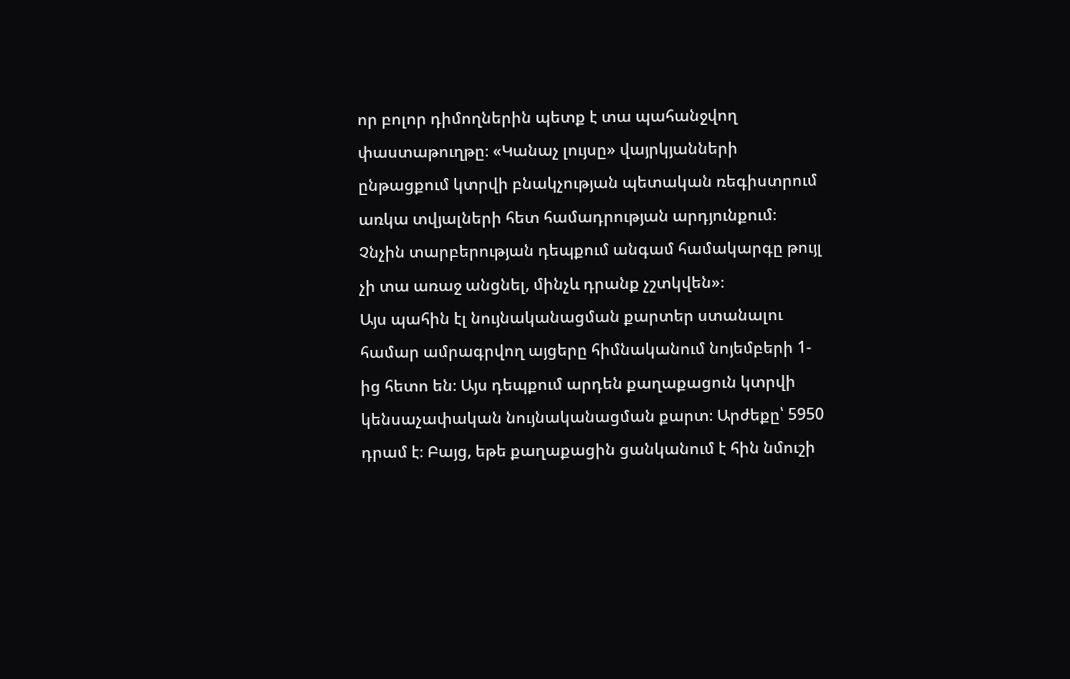որ բոլոր դիմողներին պետք է տա պահանջվող փաստաթուղթը։ «Կանաչ լույսը» վայրկյանների ընթացքում կտրվի բնակչության պետական ռեգիստրում առկա տվյալների հետ համադրության արդյունքում։ Չնչին տարբերության դեպքում անգամ համակարգը թույլ չի տա առաջ անցնել, մինչև դրանք չշտկվեն»։
Այս պահին էլ նույնականացման քարտեր ստանալու համար ամրագրվող այցերը հիմնականում նոյեմբերի 1-ից հետո են։ Այս դեպքում արդեն քաղաքացուն կտրվի կենսաչափական նույնականացման քարտ։ Արժեքը՝ 5950 դրամ է։ Բայց, եթե քաղաքացին ցանկանում է հին նմուշի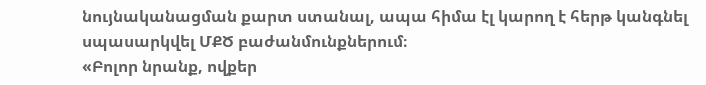նույնականացման քարտ ստանալ, ապա հիմա էլ կարող է հերթ կանգնել սպասարկվել ՄՔԾ բաժանմունքներում։
«Բոլոր նրանք, ովքեր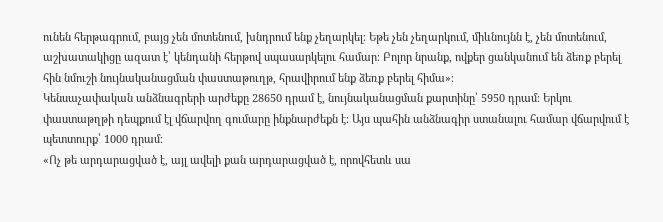ունեն հերթագրում, բայց չեն մոտենում, խնդրում ենք չեղարկել։ Եթե չեն չեղարկում, միևնույնն է, չեն մոտենում, աշխատակիցը ազատ է՝ կենդանի հերթով սպասարկելու համար։ Բոլոր նրանք, ովքեր ցանկանում են ձեռք բերել հին նմուշի նույնականացման փաստաթուղթ, հրավիրում ենք ձեռք բերել հիմա»։
Կենսաչափական անձնագրերի արժեքը 28650 դրամ է, նույնականացման քարտինը՝ 5950 դրամ։ Երկու փաստաթղթի դեպքում էլ վճարվող գումարը ինքնարժեքն է։ Այս պահին անձնագիր ստանալու համար վճարվում է պետտուրք՝ 1000 դրամ։
«Ոչ թե արդարացված է, այլ ավելի քան արդարացված է, որովհետև սա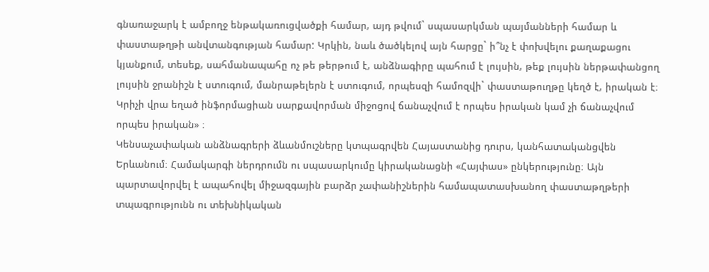գնառաջարկ է ամբողջ ենթակառուցվածքի համար, այդ թվում` սպասարկման պայմանների համար և փաստաթղթի անվտանգության համար: Կրկին, նաև ծածկելով այն հարցը` ի՞նչ է փոխվելու քաղաքացու կյանքում, տեսեք, սահմանապահը ոչ թե թերթում է, անձնագիրը պահում է լույսին, թեք լույսին ներթափանցող լույսին ջրանիշն է ստուգում, մանրաթելերն է ստուգում, որպեսզի համոզվի` փաստաթուղթը կեղծ է, իրական է։ Կրիչի վրա եղած ինֆորմացիան սարքավորման միջոցով ճանաչվում է որպես իրական կամ չի ճանաչվում որպես իրական» ։
Կենսաչափական անձնագրերի ձևանմուշները կտպագրվեն Հայաստանից դուրս, կանհատականցվեն Երևանում։ Համակարգի ներդրումն ու սպասարկումը կիրականացնի «Հայփաս» ընկերությունը։ Այն պարտավորվել է ապահովել միջազգային բարձր չափանիշներին համապատասխանող փաստաթղթերի տպագրությունն ու տեխնիկական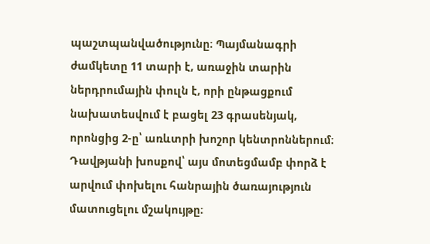պաշտպանվածությունը։ Պայմանագրի ժամկետը 11 տարի է, առաջին տարին ներդրումային փուլն է, որի ընթացքում նախատեսվում է բացել 23 գրասենյակ, որոնցից 2-ը՝ առևտրի խոշոր կենտրոններում։ Դավթյանի խոսքով՝ այս մոտեցմամբ փորձ է արվում փոխելու հանրային ծառայություն մատուցելու մշակույթը։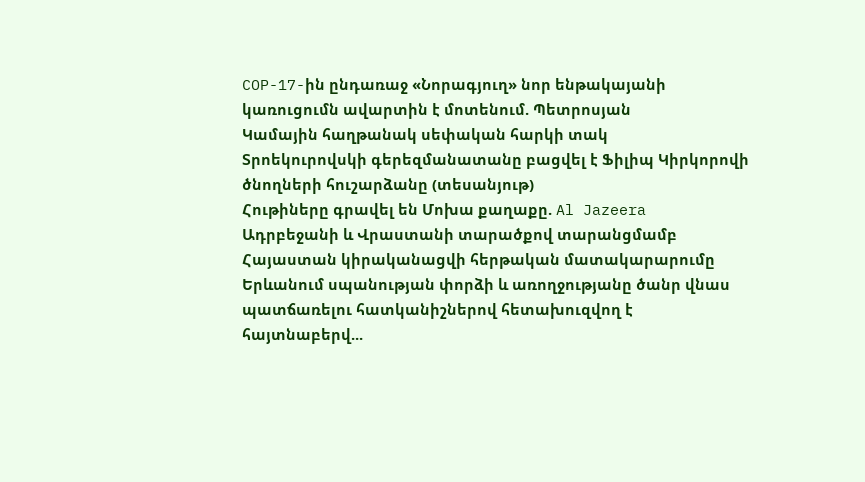COP-17-ին ընդառաջ «Նորագյուղ» նոր ենթակայանի կառուցումն ավարտին է մոտենում. Պետրոսյան
Կամային հաղթանակ սեփական հարկի տակ
Տրոեկուրովսկի գերեզմանատանը բացվել է Ֆիլիպ Կիրկորովի ծնողների հուշարձանը (տեսանյութ)
Հութիները գրավել են Մոխա քաղաքը. Al Jazeera
Ադրբեջանի և Վրաստանի տարածքով տարանցմամբ Հայաստան կիրականացվի հերթական մատակարարումը
Երևանում սպանության փորձի և առողջությանը ծանր վնաս պատճառելու հատկանիշներով հետախուզվող է հայտնաբերվ...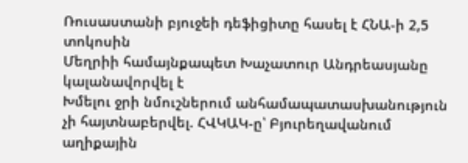Ռուսաստանի բյուջեի դեֆիցիտը հասել է ՀՆԱ-ի 2,5 տոկոսին
Մեղրիի համայնքապետ Խաչատուր Անդրեասյանը կալանավորվել է
Խմելու ջրի նմուշներում անհամապատասխանություն չի հայտնաբերվել. ՀՎԿԱԿ-ը՝ Բյուրեղավանում աղիքային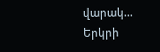վարակ...
Երկրի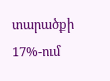տարածքի 17%-ում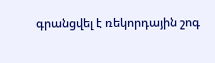գրանցվել է ռեկորդային շոգ